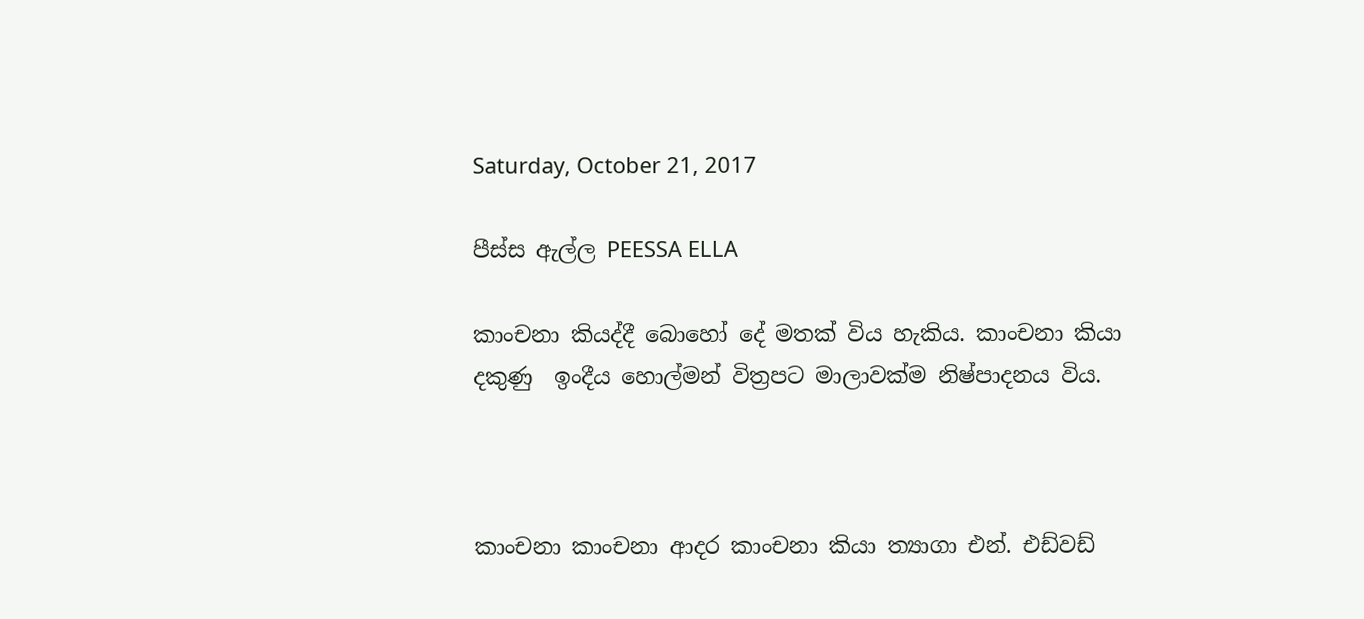Saturday, October 21, 2017

පීස්ස ඇල්ල PEESSA ELLA

කාංචනා කියද්දී බොහෝ දේ මතක් විය හැකිය. කාංචනා කියා දකුණු  ඉංදීය හොල්මන් විත්‍රපට මාලාවක්ම නිෂ්පාදනය විය.



කාංචනා කාංචනා ආදර කාංචනා කියා ත්‍යාගා එන්. එඩ්වඩ්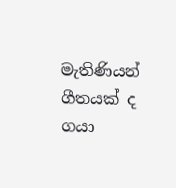මැතිණියන් ගීතයක් ද ගයා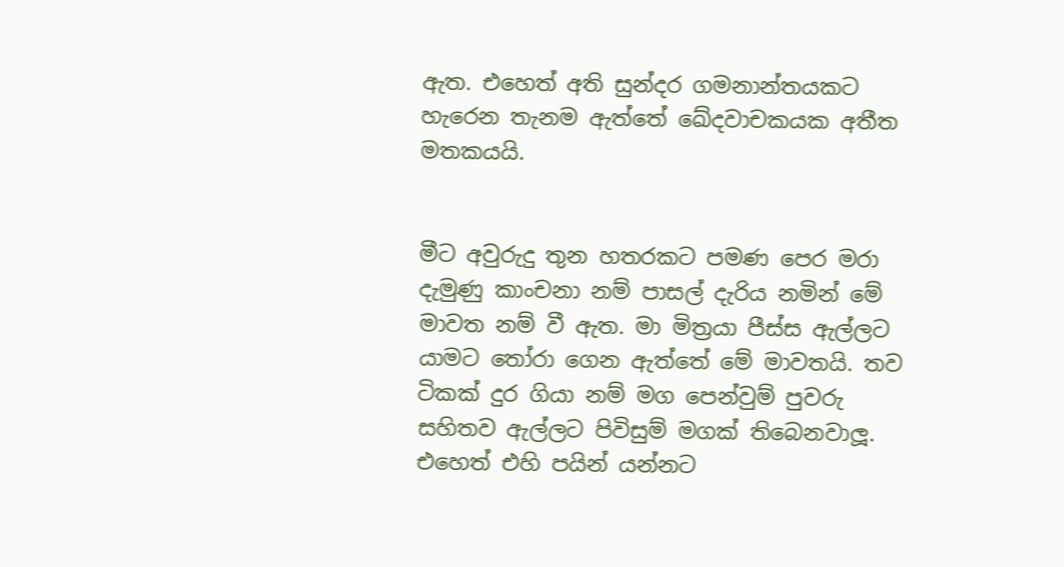ඇත. එහෙත් අති සුන්දර ගමනාන්තයකට හැරෙන තැනම ඇත්තේ ඛේදවාචකයක අතීත මතකයයි.


මීට අවුරුදු තුන හතරකට පමණ පෙර මරා දැමුණු කාංචනා නම් පාසල් දැරිය නමින් මේ මාවත නම් වී ඇත. මා මිත්‍රයා පීස්ස ඇල්ලට යාමට තෝරා ගෙන ඇත්තේ මේ මාවතයි. තව ටිකක් දුර ගියා නම් මග පෙන්වුම් පුවරු සහිතව ඇල්ලට පිවිසුම් මගක් තිබෙනවාලූ. එහෙත් එහි පයින් යන්නට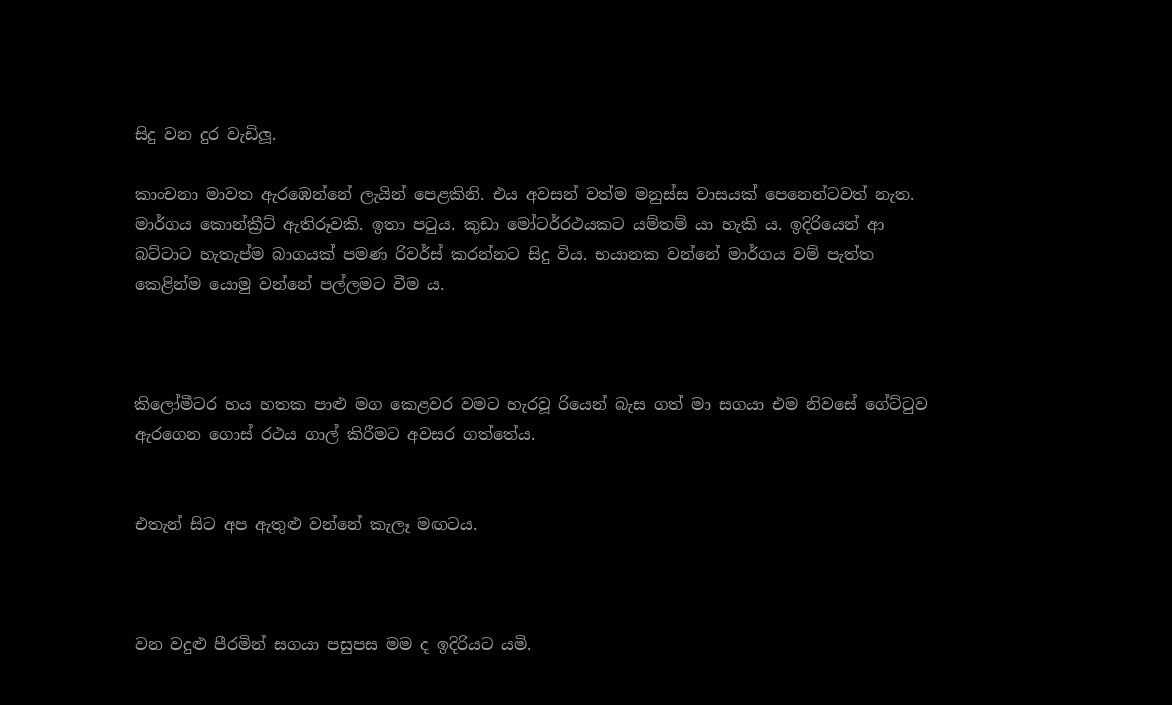සිදු වන දුර වැඩිලූ.

කාංචනා මාවත ඇරඹෙන්නේ ලැයින් පෙළකිනි. එය අවසන් වත්ම මනුස්ස වාසයක් පෙනෙන්ටවත් නැත. මාර්ගය කොන්ක්‍රීට් ඇතිරූවකි. ඉතා පටුය. කුඩා මෝටර්රථයකට යම්තම් යා හැකි ය. ඉදිරියෙන් ආ බට්ටාට හැතැප්ම බාගයක් පමණ රිවර්ස් කරන්නට සිදු විය. භයානක වන්නේ මාර්ගය වම් පැත්ත කෙළින්ම යොමු වන්නේ පල්ලමට වීම ය.



කිලෝමීටර හය හතක පාළු මග කෙළවර වමට හැරවූ රියෙන් බැස ගත් මා සගයා එම නිවසේ ගේට්ටුව ඇරගෙන ගොස් රථය ගාල් කිරීමට අවසර ගත්තේය.


එතැන් සිට අප ඇතුළු වන්නේ කැලෑ මඟටය.



වන වදුළු පීරමින් සගයා පසුපස මම ද ඉදිරියට යමි.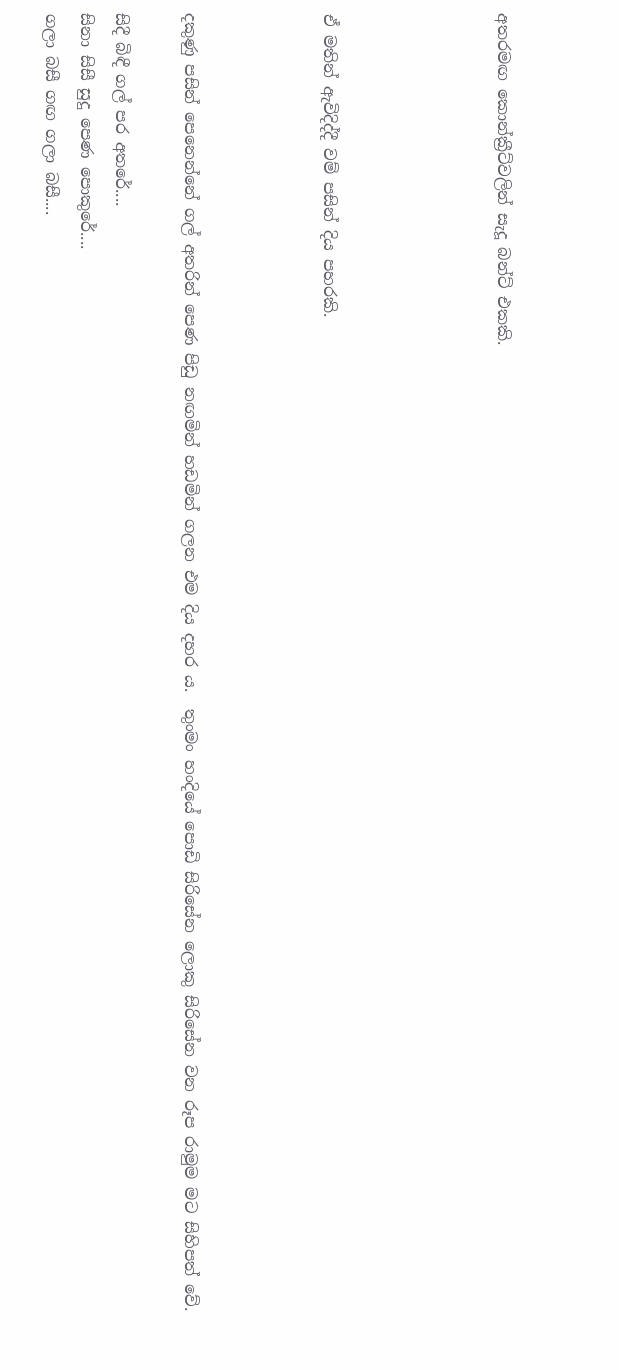අතරමඟ කොන්ක්‍රීට්වලින් සැදූ බන්ට් එකකි.




ඒ මතින් ඇවිදිද්දී වම් පසින් දිය පහරකි.



දකුණු පසින් පෙනෙන්නේ ගල් අතරින් පෙණ පිඩු නඟමින් හඩමින් ගලන එම දිය දහර ය.  තුංමං හංදියේ පොඩි සිරිසේන ලොකු සිරිසේන වන රූප රාමුම මට සිහිපත් වේ.

සිදී බිඳී ගල් පර අතරේ....
සිනා සිසී සුදු පෙණ පොකුරේ....
ගලා බසී ගඟ ගලා බසී....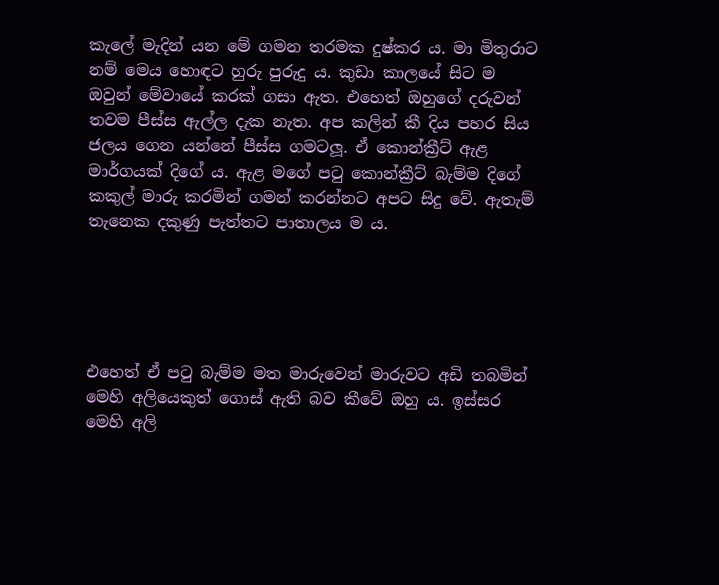කැලේ මැදින් යන මේ ගමන තරමක දුෂ්කර ය. මා මිතුරාට නම් මෙය හොඳට හුරු පුරුදු ය. කුඩා කාලයේ සිට ම ඔවුන් මේවායේ කරක් ගසා ඇත. එහෙත් ඔහුගේ දරුවන් තවම පීස්ස ඇල්ල දැක නැත. අප කලින් කී දිය පහර සිය ජලය ගෙන යන්නේ පීස්ස ගමටලූ. ඒ කොන්ක්‍රීට් ඇළ මාර්ගයක් දිගේ ය. ඇළ මගේ පටු කොන්ක්‍රීට් බැම්ම දිගේ කකුල් මාරු කරමින් ගමන් කරන්නට අපට සිදු වේ. ඇතැම් තැනෙක දකුණු පැත්තට පාතාලය ම ය.





එහෙත් ඒ පටු බැම්ම මත මාරුවෙන් මාරුවට අඩි තබමින් මෙහි අලියෙකුත් ගොස් ඇති බව කීවේ ඔහු ය. ඉස්සර මෙහි අලි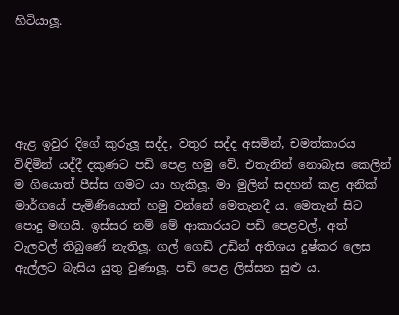හිටියාලූ.





ඇළ ඉවුර දිගේ කුරුලූ සද්ද, වතුර සද්ද අසමින්, චමත්කාරය විඳිමින් යද්දී දකුණට පඩි පෙළ හමු වේ. එතැනින් නොබැස කෙලින් ම ගියොත් පීස්ස ගමට යා හැකිලූ. මා මුලින් සදහන් කළ අනික් මාර්ගයේ පැමිණියොත් හමු වන්නේ මෙතැනදී ය. මෙතැන් සිට පොදු මඟයි. ඉස්සර නම් මේ ආකාරයට පඩි පෙළවල්, අත් වැලවල් තිබුණේ නැතිලූ. ගල් ගෙඩි උඩින් අතිශය දුෂ්කර ලෙස ඇල්ලට බැසිය යුතු වුණාලූ. පඩි පෙළ ලිස්සන සුළු ය.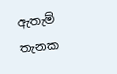ඇතැම් තැනක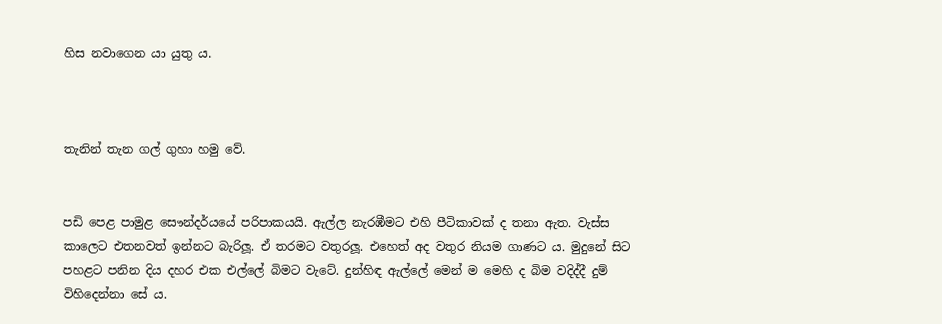හිස නවාගෙන යා යුතු ය.



තැනින් තැන ගල් ගුහා හමු වේ.


පඩි පෙළ පාමුළ සෞන්දර්යයේ පරිපාකයයි. ඇල්ල නැරඹීමට එහි පීටිකාවක් ද තනා ඇත. වැස්ස කාලෙට එතනවත් ඉන්නට බැරිලූ. ඒ තරමට වතුරලූ. එහෙත් අද වතුර නියම ගාණට ය. මුදුනේ සිට පහළට පනින දිය දහර එක එල්ලේ බිමට වැටේ. දුන්හිඳ ඇල්ලේ මෙන් ම මෙහි ද බිම වදිද්දී දුම් විහිදෙන්නා සේ ය.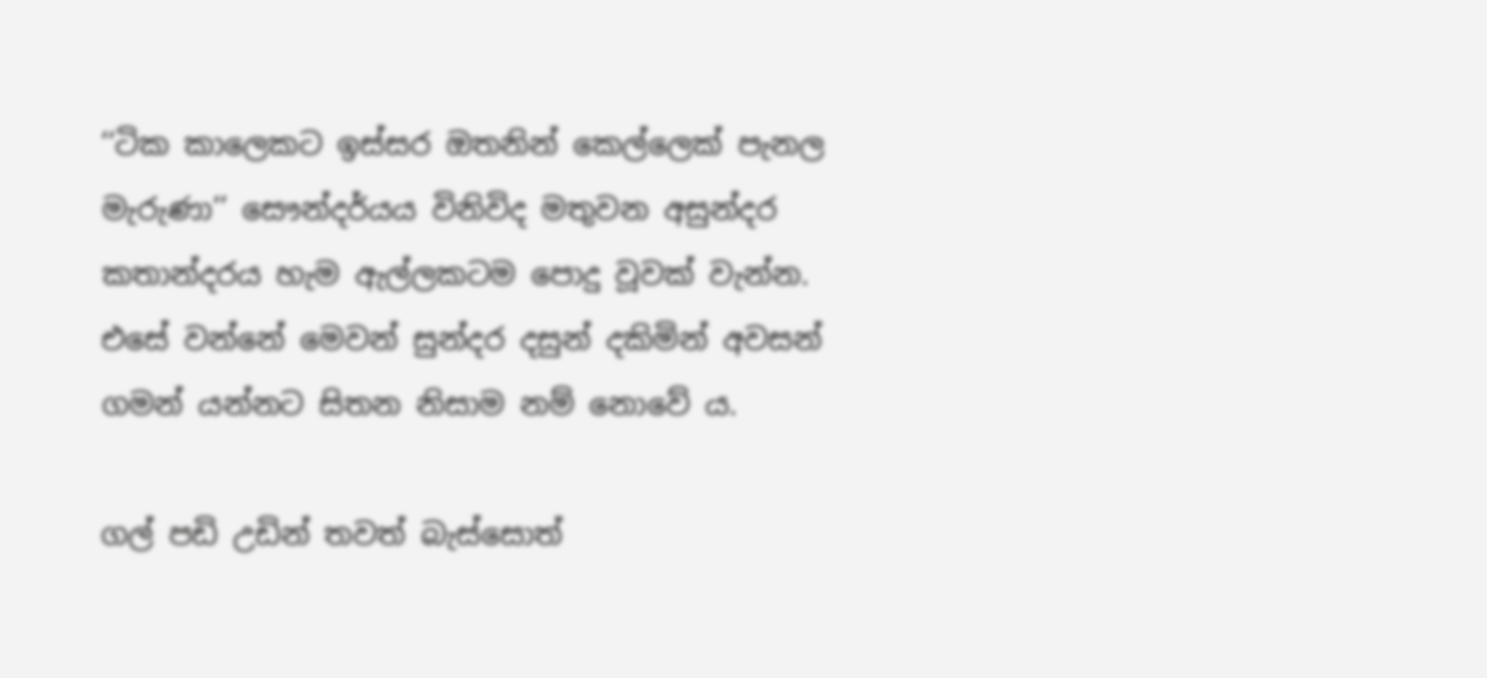‘‘ටික කාලෙකට ඉස්සර ඔතනින් කෙල්ලෙක් පැනල මැරුණා’’ සෞන්දර්යය විනිවිද මතුවන අසුන්දර කතාන්දරය හැම ඇල්ලකටම පොදු වූවක් වැන්න. එසේ වන්නේ මෙවන් සුන්දර දසුන් දකිමින් අවසන් ගමන් යන්නට සිතන නිසාම නම් නොවේ ය.

ගල් පඩි උඩින් තවත් බැස්සොත්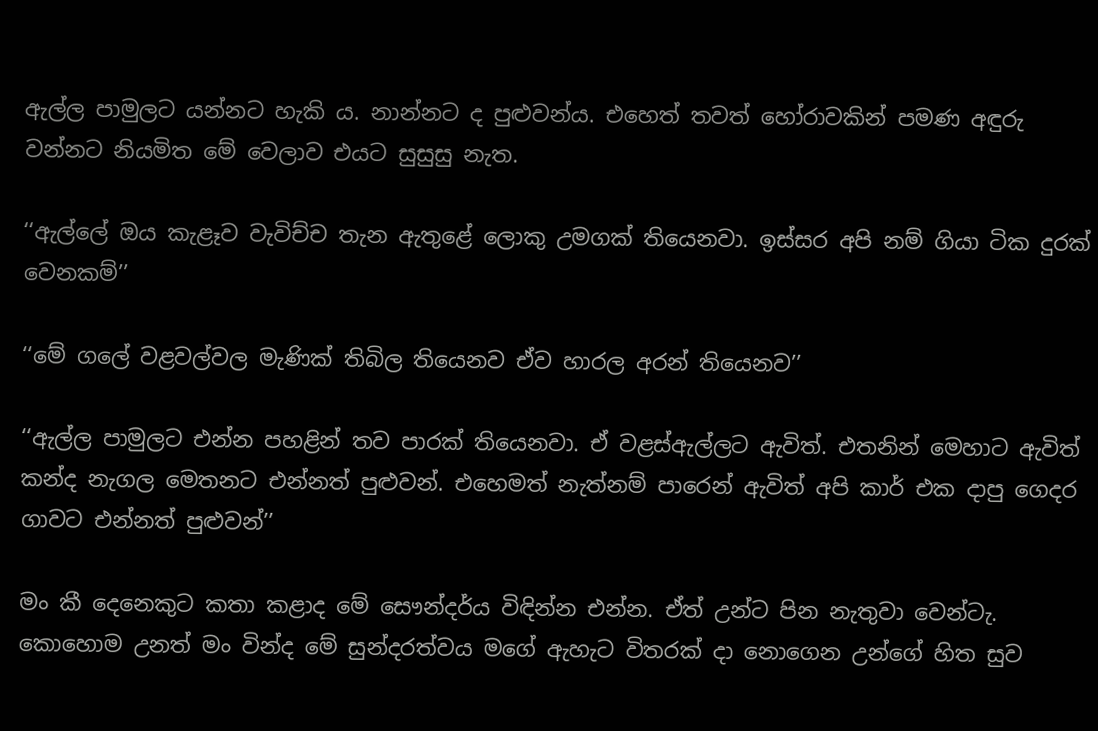ඇල්ල පාමුලට යන්නට හැකි ය. නාන්නට ද පුළුවන්ය. එහෙත් තවත් හෝරාවකින් පමණ අඳුරු වන්නට නියමිත මේ වෙලාව එයට සුසුසු නැත.

‘‘ඇල්ලේ ඔය කැළෑව වැවිච්ච තැන ඇතුළේ ලොකු උමගක් තියෙනවා. ඉස්සර අපි නම් ගියා ටික දුරක් වෙනකම්’’

‘‘මේ ගලේ වළවල්වල මැණික් තිබිල තියෙනව ඒව හාරල අරන් තියෙනව’’

‘‘ඇල්ල පාමුලට එන්න පහළින් තව පාරක් තියෙනවා. ඒ වළස්ඇල්ලට ඇවිත්. එතනින් මෙහාට ඇවිත් කන්ද නැගල මෙතනට එන්නත් පුළුවන්. එහෙමත් නැත්නම් පාරෙන් ඇවිත් අපි කාර් එක දාපු ගෙදර ගාවට එන්නත් පුළුවන්’’

මං කී දෙනෙකුට කතා කළාද මේ සෞන්දර්ය විඳින්න එන්න. ඒත් උන්ට පින නැතුවා වෙන්ටැ. කොහොම උනත් මං වින්ද මේ සුන්දරත්වය මගේ ඇහැට විතරක් දා නොගෙන උන්ගේ හිත සුව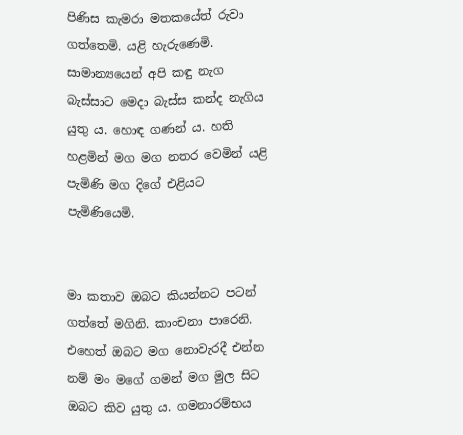පිණිස කැමරා මතකයේත් රුවා ගත්තෙමි. යළි හැරුණෙමි. සාමාන්‍යයෙන් අපි කඳු නැග බැස්සාට මෙදා බැස්ස කන්ද නැගිය යුතු ය. හොඳ ගණන් ය. හති හළමින් මග මග නතර වෙමින් යළි පැමිණි මග දිගේ එළියට පැමිණියෙමි.


මා කතාව ඔබට කියන්නට පටන් ගත්තේ මගිනි. කාංචනා පාරෙනි. එහෙත් ඔබට මග නොවැරදී එන්න නම් මං මගේ ගමන් මග මුල සිට ඔබට කිව යුතු ය. ගමනාරම්භය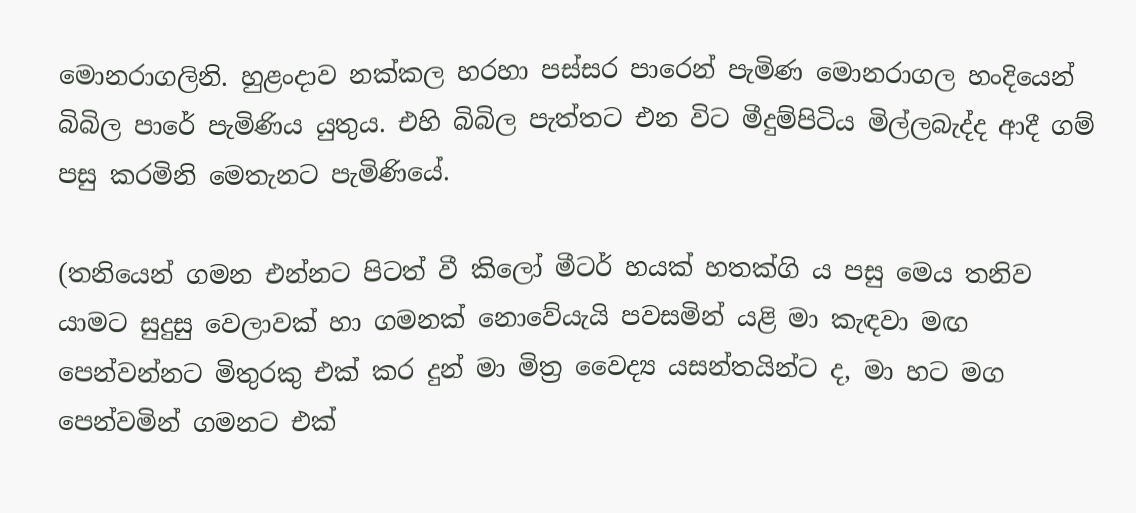මොනරාගලිනි. හුළංදාව නක්කල හරහා පස්සර පාරෙන් පැමිණ මොනරාගල හංදියෙන් බිබිල පාරේ පැමිණිය යුතුය. එහි බිබිල පැත්තට එන විට මීදුම්පිටිය මිල්ලබැද්ද ආදී ගම් පසු කරමිනි මෙතැනට පැමිණියේ.

(තනියෙන් ගමන එන්නට පිටත් වී කිලෝ මීටර් හයක් හතක්ගි ය පසු මෙය තනිව යාමට සුදුසු වෙලාවක් හා ගමනක් නොවේයැයි පවසමින් යළි මා කැඳවා මඟ පෙන්වන්නට මිතුරකු එක් කර දුන් මා මිත්‍ර වෛද්‍ය යසන්තයින්ට ද, මා හට මග පෙන්වමින් ගමනට එක්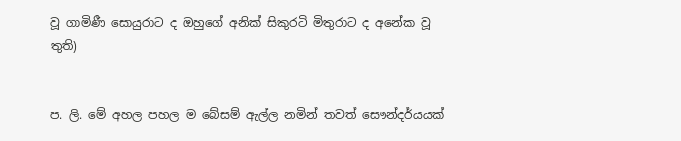වූ ගාමිණී සොයුරාට ද ඔහුගේ අනික් සිකුරටි මිතුරාට ද අනේක වූ තුති)


ප. ලි. මේ අහල පහල ම බේසම් ඇල්ල නමින් තවත් සෞන්දර්යයක්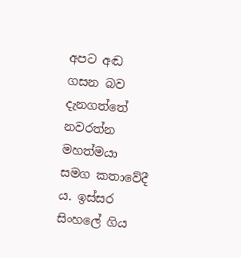අපට අඬ ගසන බව දැනගත්තේ නවරත්න මහත්මයා සමග කතාවේදී ය. ඉස්සර සිංහලේ ගිය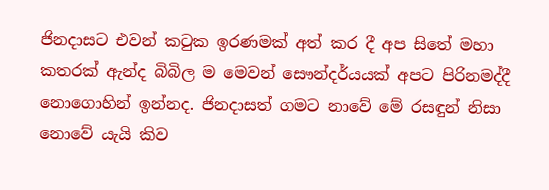ජිනදාසට එවන් කටුක ඉරණමක් අත් කර දී අප සිතේ මහා කතරක් ඇන්ද බිබිල ම මෙවන් සෞන්දර්යයක් අපට පිරිනමද්දී නොගොහින් ඉන්නද. ජිනදාසත් ගමට නාවේ මේ රසඳුන් නිසා නොවේ යැයි කිව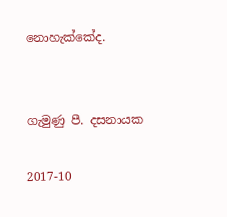නොහැක්කේද.


ගැමුණු පී. දසනායක

2017-10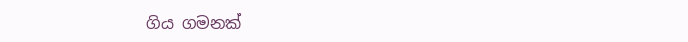ගිය ගමනක්